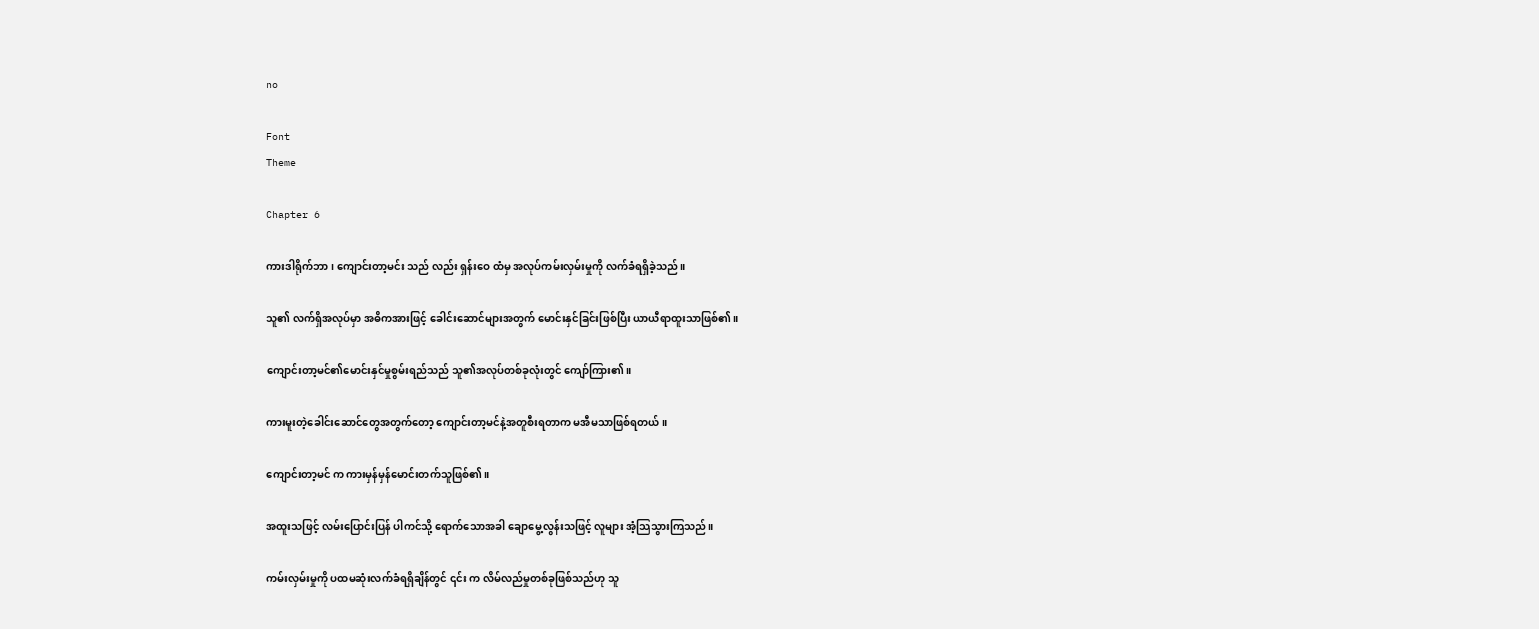no

Font
Theme

Chapter 6

ကားဒါရိုက်ဘာ၊ ကျောင်းတာ့မင်း သည် လည်း ရှန်းဝေ ထံမှ အလုပ်ကမ်းလှမ်းမှုကို လက်ခံရရှိခဲ့သည်။

သူ၏ လက်ရှိအလုပ်မှာ အဓိကအားဖြင့် ခေါင်းဆောင်များအတွက် မောင်းနှင်ခြင်းဖြစ်ပြီး ယာယီရာထူးသာဖြစ်၏။

ကျောင်းတာ့မင်၏မောင်းနှင်မှုစွမ်းရည်သည် သူ၏အလုပ်တစ်ခုလုံးတွင် ကျော်ကြား၏။

ကားမူးတဲ့ခေါင်းဆောင်တွေအတွက်တော့ ကျောင်းတာ့မင်နဲ့အတူစီးရတာက မအီမသာဖြစ်ရတယ်။

ကျောင်းတာ့မင် က ကားမှန်မှန်မောင်းတက်သူဖြစ်၏။

အထူးသဖြင့် လမ်းပြောင်းပြန် ပါကင်သို့ ရောက်သောအခါ ချောမွေ့လွန်းသဖြင့် လူများ အံ့သြသွားကြသည်။

ကမ်းလှမ်းမှုကို ပထမဆုံးလက်ခံရရှိချိန်တွင် ၎င်း က လိမ်လည်မှုတစ်ခုဖြစ်သည်ဟု သူ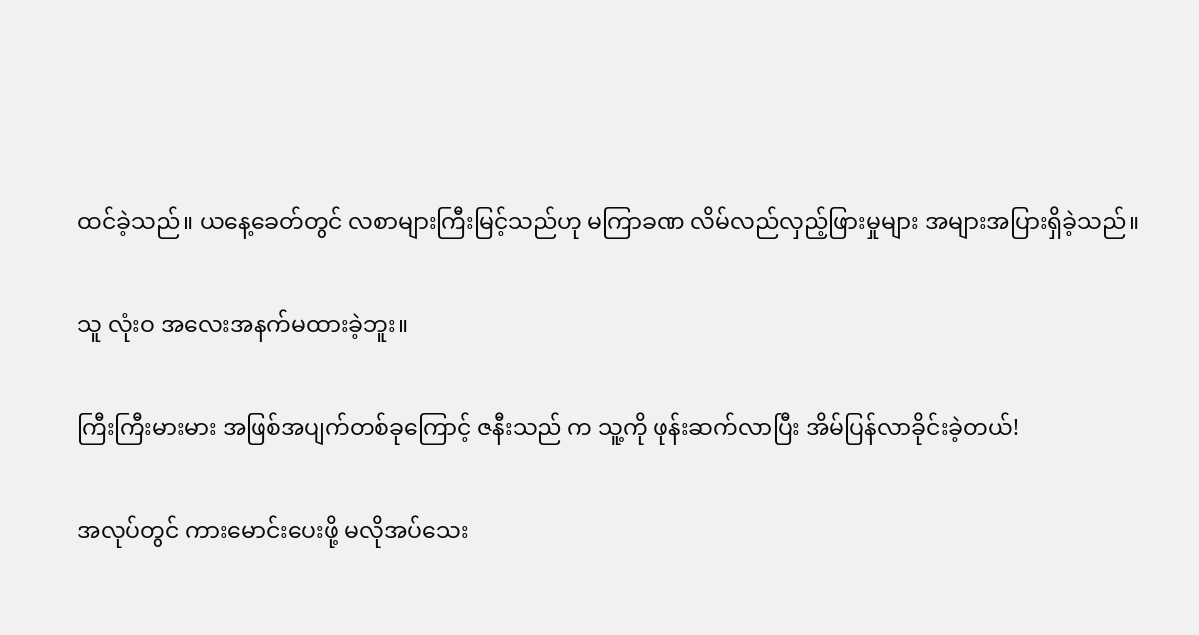ထင်ခဲ့သည်။ ယနေ့ခေတ်တွင် လစာများကြီးမြင့်သည်ဟု မကြာခဏ လိမ်လည်လှည့်ဖြားမှုများ အများအပြားရှိခဲ့သည်။

သူ လုံးဝ အလေးအနက်မထားခဲ့ဘူး။

ကြီးကြီးမားမား အဖြစ်အပျက်တစ်ခုကြောင့် ဇနီးသည် က သူ့ကို ဖုန်းဆက်လာပြီး အိမ်ပြန်လာခိုင်းခဲ့တယ်!

အလုပ်တွင် ကားမောင်းပေးဖို့ မလိုအပ်သေး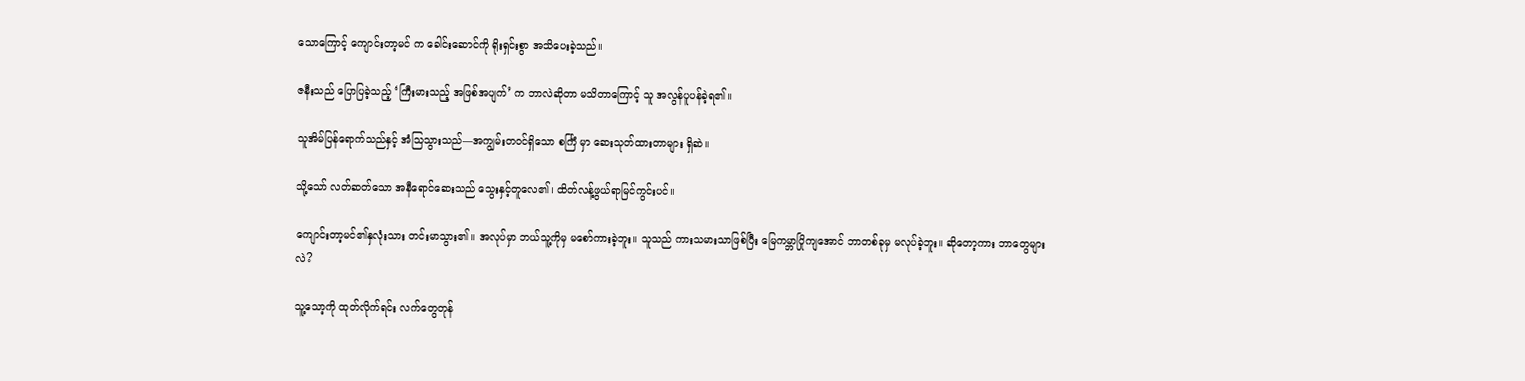သောကြောင့် ကျောင်းတာ့မင် က ခေါင်းဆောင်ကို ရိုးရှင်းစွာ အသိပေးခဲ့သည်။

ဇနီးသည် ပြောပြခဲ့သည့် ‘ကြီးမားသည့် အဖြစ်အပျက်’ က ဘာလဲဆိုတာ မသိတာကြောင့် သူ အလွန်ပူပန်ခဲ့ရ၏။

သူအိမ်ပြန်ရောက်သည်နှင့် အံသြသွားသည်—အကျွမ်းတဝင်ရှိသော စင်္ကြံ မှာ ဆေးသုတ်ထားတာများ ရှိဆဲ။

သို့သော် လတ်ဆတ်သော အနီရောင်ဆေးသည် သွေးနှင့်တူလေ၏၊ ထိတ်လန့်ဖွယ်ရာမြင်ကွင်းပင်။

ကျောင်းတာ့မင်၏နှလုံးသား တင်းမာသွား၏။ အလုပ်မှာ ဘယ်သူ့ကိုမှ မစော်ကားခဲ့ဘူး။ သူသည် ကားသမားသာဖြစ်ပြီး မြေကမ္ဘာပြိုကျအောင် ဘာတစ်ခုမှ မလုပ်ခဲ့ဘူး။ ဆိုတော့ကား ဘာတွေများလဲ?

သူ့သော့ကို ထုတ်လိုက်ရင်း လက်တွေတုန်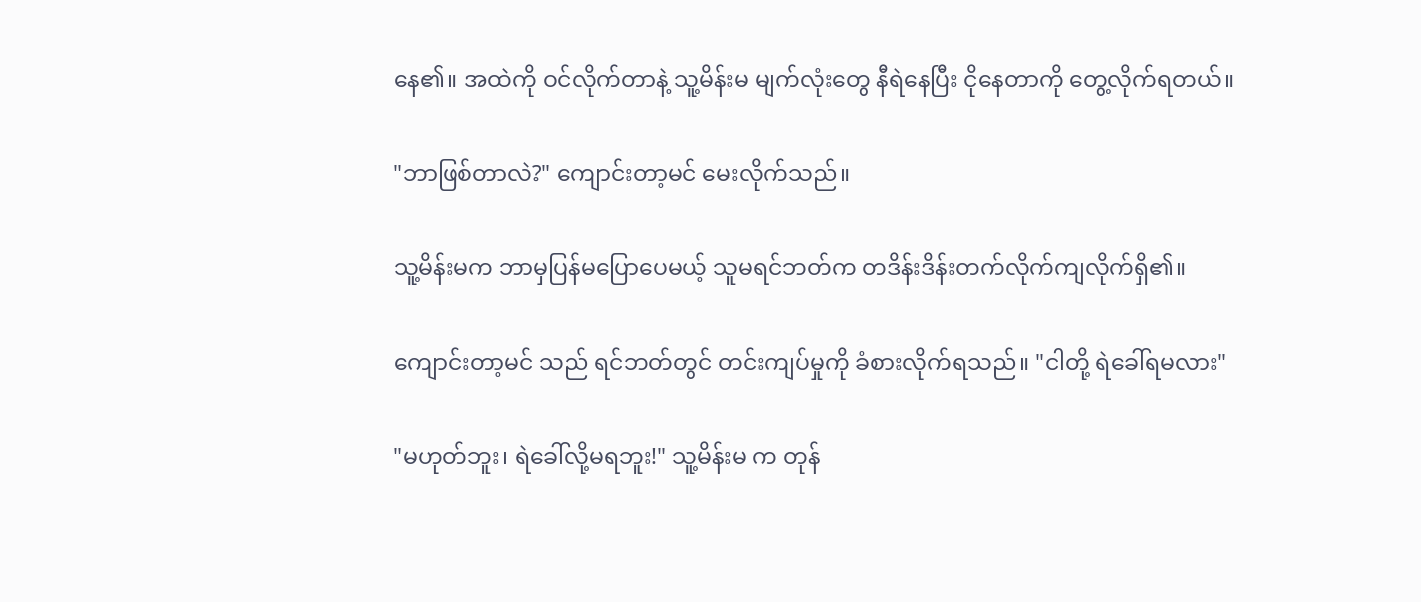နေ၏။ အထဲကို ဝင်လိုက်တာနဲ့ သူ့မိန်းမ မျက်လုံးတွေ နီရဲနေပြီး ငိုနေတာကို တွေ့လိုက်ရတယ်။

"ဘာဖြစ်တာလဲ?" ကျောင်းတာ့မင် မေးလိုက်သည်။

သူ့မိန်းမက ဘာမှပြန်မပြောပေမယ့် သူမရင်ဘတ်က တဒိန်းဒိန်းတက်လိုက်ကျလိုက်ရှိ၏။

ကျောင်းတာ့မင် သည် ရင်ဘတ်တွင် တင်းကျပ်မှုကို ခံစားလိုက်ရသည်။ "ငါတို့ ရဲခေါ်ရမလား"

"မဟုတ်ဘူး၊ ရဲခေါ်လို့မရဘူး!" သူ့မိန်းမ က တုန်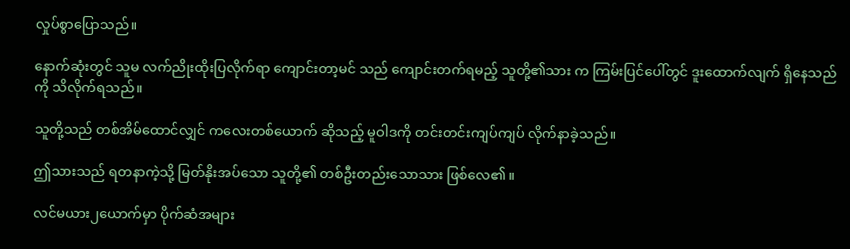လှုပ်စွာပြောသည်။

နောက်ဆုံးတွင် သူမ လက်ညိုးထိုးပြလိုက်ရာ ကျောင်းတာ့မင် သည် ကျောင်းတက်ရမည့် သူတို့၏သား က ကြမ်းပြင်ပေါ်တွင် ဒူးထောက်လျက် ရှိနေသည်ကို သိလိုက်ရသည်။

သူတို့သည် တစ်အိမ်ထောင်လျှင် ကလေးတစ်ယောက် ဆိုသည့် မူဝါဒကို တင်းတင်းကျပ်ကျပ် လိုက်နာခဲ့သည်။

ဤသားသည် ရတနာကဲ့သို့ မြတ်နိုးအပ်သော သူတို့၏ တစ်ဦးတည်းသောသား ဖြစ်လေ၏။

လင်မယား၂ယောက်မှာ ပိုက်ဆံအများ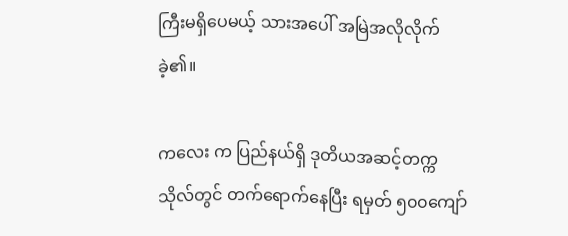ကြီးမရှိပေမယ့် သားအပေါ် အမြဲအလိုလိုက်ခဲ့၏။

ကလေး က ပြည်နယ်ရှိ ဒုတိယအဆင့်တက္ကသိုလ်တွင် တက်ရောက်နေပြီး ရမှတ် ၅၀၀ကျော်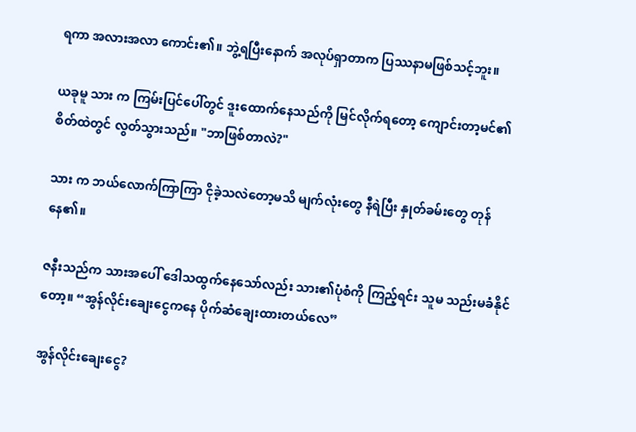ရကာ အလားအလာ ကောင်း၏။ ဘွဲ့ရပြီးနောက် အလုပ်ရှာတာက ပြဿနာမဖြစ်သင့်ဘူး။

ယခုမူ သား က ကြမ်းပြင်ပေါ်တွင် ဒူးထောက်နေသည်ကို မြင်လိုက်ရတော့ ကျောင်းတာ့မင်၏ စိတ်ထဲတွင် လွတ်သွားသည်။ "ဘာဖြစ်တာလဲ?"

သား က ဘယ်လောက်ကြာကြာ ငိုခဲ့သလဲတော့မသိ မျက်လုံးတွေ နီရဲပြီး နှုတ်ခမ်းတွေ တုန်နေ၏။

ဇနီးသည်က သားအပေါ် ဒေါသထွက်နေသော်လည်း သား၏ပုံစံကို ကြည့်ရင်း သူမ သည်းမခံနိုင်တော့။ “အွန်လိုင်းချေးငွေကနေ ပိုက်ဆံချေးထားတယ်လေ”

အွန်လိုင်းချေးငွေ?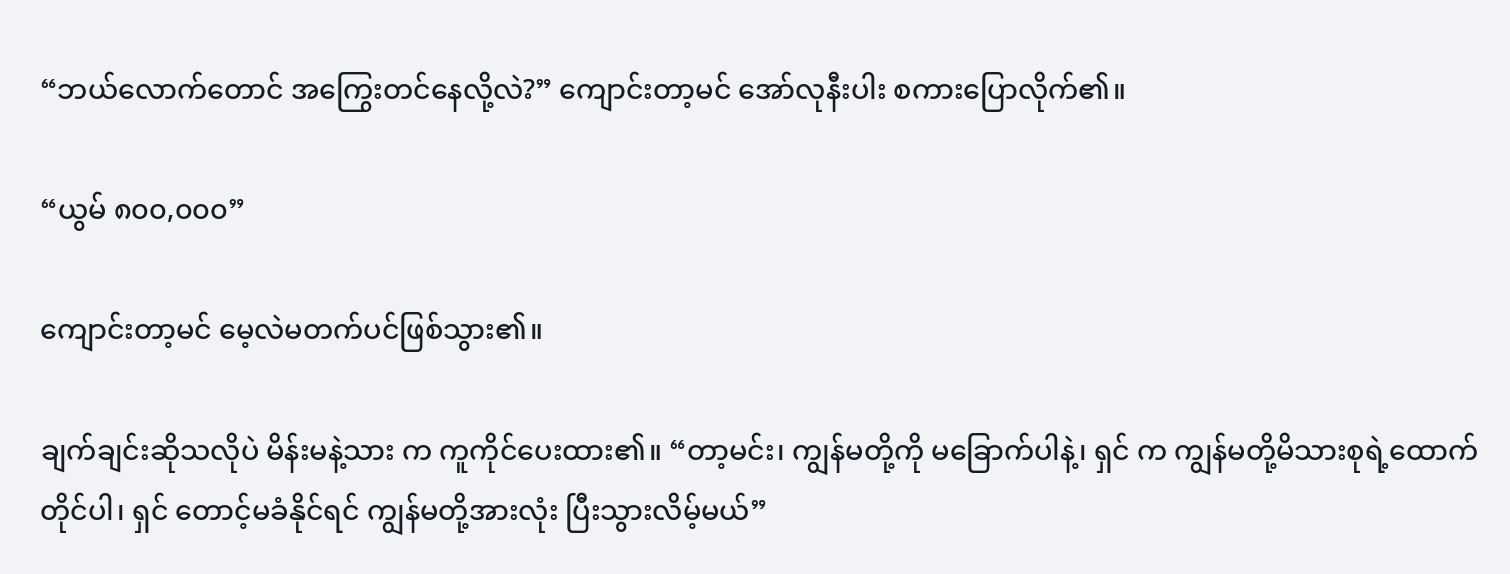“ဘယ်လောက်တောင် အကြွေးတင်နေလို့လဲ?” ကျောင်းတာ့မင် အော်လုနီးပါး စကားပြောလိုက်၏။

“ယွမ် ၈၀၀,၀၀၀”

ကျောင်းတာ့မင် မေ့လဲမတက်ပင်ဖြစ်သွား၏။

ချက်ချင်းဆိုသလိုပဲ မိန်းမနဲ့သား က ကူကိုင်ပေးထား၏။ “တာ့မင်း၊ ကျွန်မတို့ကို မခြောက်ပါနဲ့၊ ရှင် က ကျွန်မတို့မိသားစုရဲ့ထောက်တိုင်ပါ၊ ရှင် တောင့်မခံနိုင်ရင် ကျွန်မတို့အားလုံး ပြီးသွားလိမ့်မယ်”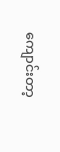ကျောင်းတာ့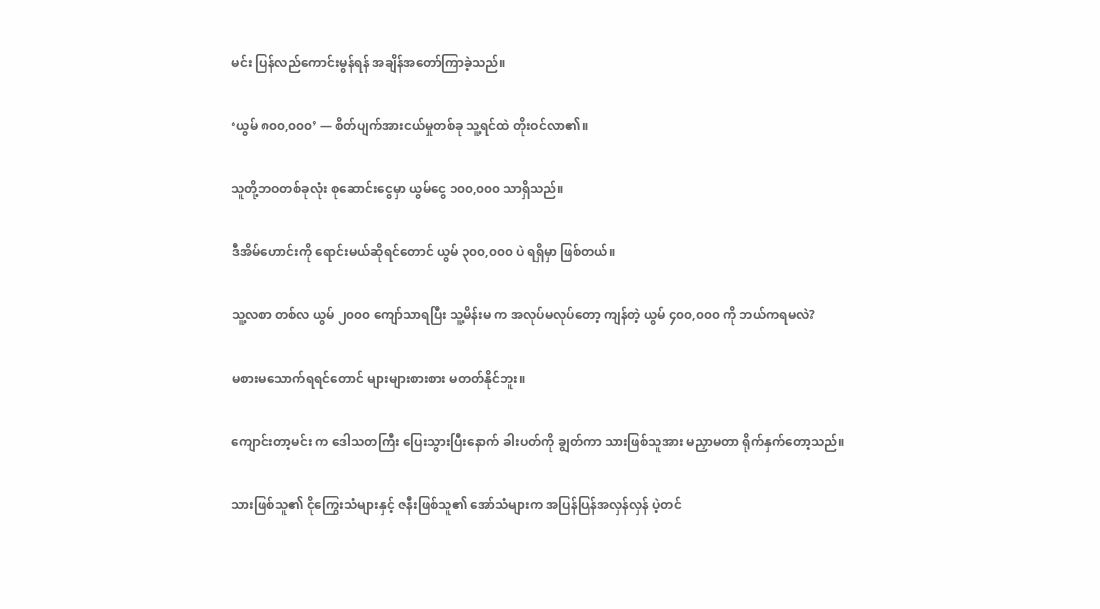မင်း ပြန်လည်ကောင်းမွန်ရန် အချိန်အတော်ကြာခဲ့သည်။

‘ယွမ် ၈၀၀,၀၀၀’ — စိတ်ပျက်အားငယ်မှုတစ်ခု သူ့ရင်ထဲ တိုးဝင်လာ၏။

သူတို့ဘဝတစ်ခုလုံး စုဆောင်းငွေမှာ ယွမ်ငွေ ၁၀၀,၀၀၀ သာရှိသည်။

ဒီအိမ်ဟောင်းကို ရောင်းမယ်ဆိုရင်တောင် ယွမ် ၃၀၀,၀၀၀ ပဲ ရရှိမှာ ဖြစ်တယ်။

သူ့လစာ တစ်လ ယွမ် ၂၀၀၀ ကျော်သာရပြီး သူ့မိန်းမ က အလုပ်မလုပ်တော့ ကျန်တဲ့ ယွမ် ၄၀၀,၀၀၀ ကို ဘယ်ကရမလဲ?

မစားမသောက်ရရင်တောင် များများစားစား မတတ်နိုင်ဘူး။

ကျောင်းတာ့မင်း က ဒေါသတကြီး ပြေးသွားပြီးနောက် ခါးပတ်ကို ချွတ်ကာ သားဖြစ်သူအား မညှာမတာ ရိုက်နှက်တော့သည်။

သားဖြစ်သူ၏ ငိုကြွေးသံများနှင့် ဇနီးဖြစ်သူ၏ အော်သံများက အပြန်ပြန်အလှန်လှန် ပဲ့တင်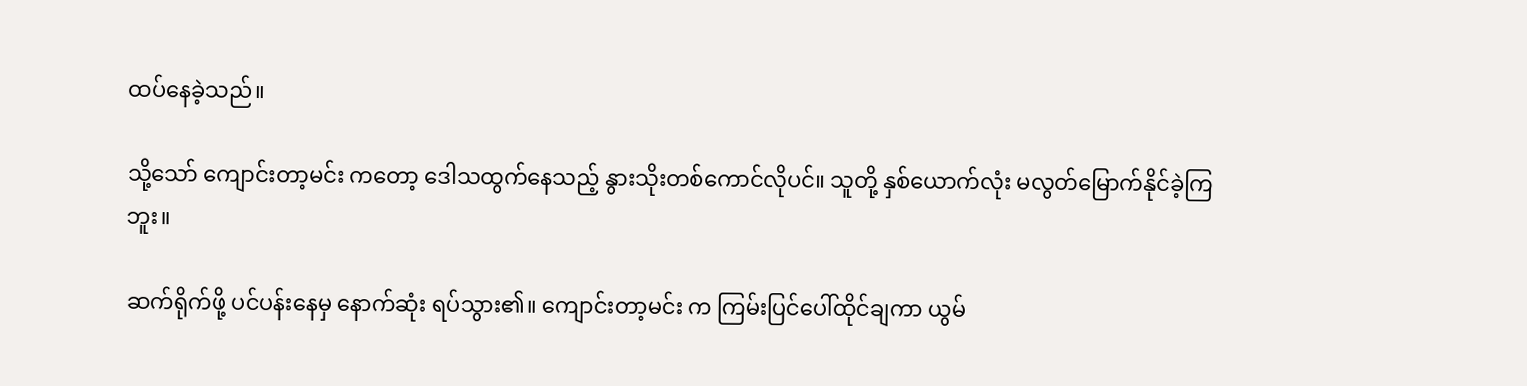ထပ်နေခဲ့သည်။

သို့သော် ကျောင်းတာ့မင်း ကတော့ ဒေါသထွက်နေသည့် နွားသိုးတစ်ကောင်လိုပင်။ သူတို့ နှစ်ယောက်လုံး မလွတ်မြောက်နိုင်ခဲ့ကြဘူး။

ဆက်ရိုက်ဖို့ ပင်ပန်းနေမှ နောက်ဆုံး ရပ်သွား၏။ ကျောင်းတာ့မင်း က ကြမ်းပြင်ပေါ်ထိုင်ချကာ ယွမ်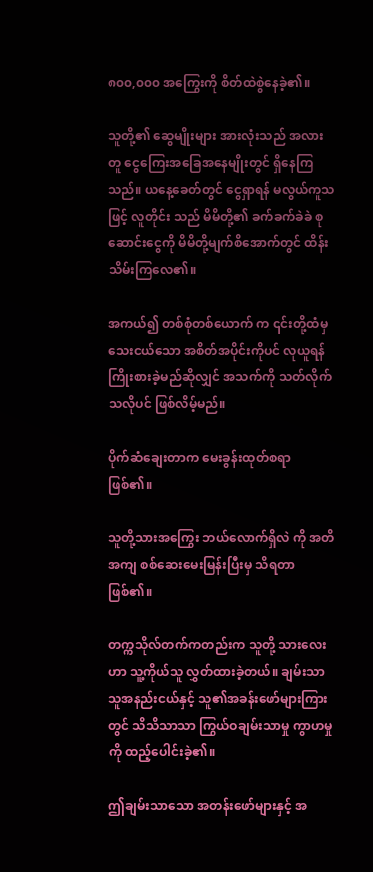၈၀၀,၀၀၀ အကြွေးကို စိတ်ထဲစွဲနေခဲ့၏။

သူတို့၏ ဆွေမျိုးများ အားလုံးသည် အလားတူ ငွေကြေးအခြေအနေမျိုးတွင် ရှိနေကြသည်။ ယနေ့ခေတ်တွင် ငွေရှာရန် မလွယ်ကူသဖြင့် လူတိုင်း သည် မိမိတို့၏ ခက်ခက်ခဲခဲ စုဆောင်းငွေကို မိမိတို့မျက်စိအောက်တွင် ထိန်းသိမ်းကြလေ၏။

အကယ်၍ တစ်စုံတစ်ယောက် က ၎င်းတို့ထံမှ သေးငယ်သော အစိတ်အပိုင်းကိုပင် လုယူရန် ကြိုးစားခဲ့မည်ဆိုလျှင် အသက်ကို သတ်လိုက်သလိုပင် ဖြစ်လိမ့်မည်။

ပိုက်ဆံချေးတာက မေးခွန်းထုတ်စရာ ဖြစ်၏။

သူတို့သားအကြွေး ဘယ်လောက်ရှိလဲ ကို အတိအကျ စစ်ဆေးမေးမြန်းပြီးမှ သိရတာ ဖြစ်၏။

တက္ကသိုလ်တက်ကတည်းက သူတို့ သားလေးဟာ သူ့ကိုယ်သူ လွှတ်ထားခဲ့တယ်။ ချမ်းသာသူအနည်းငယ်နှင့် သူ၏အခန်းဖော်များကြားတွင် သိသိသာသာ ကြွယ်ဝချမ်းသာမှု ကွာဟမှုကို ထည့်ပေါင်းခဲ့၏။

ဤချမ်းသာသော အတန်းဖော်များနှင့် အ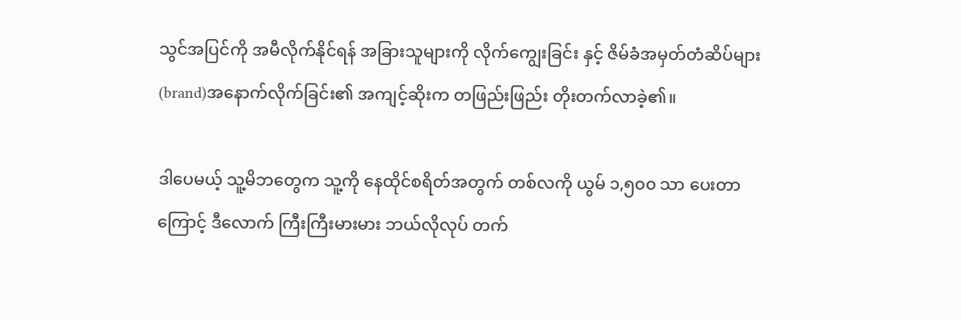သွင်အပြင်ကို အမီလိုက်နိုင်ရန် အခြားသူများကို လိုက်ကျွေးခြင်း နှင့် ဇိမ်ခံအမှတ်တံဆိပ်များ(brand)အနောက်လိုက်ခြင်း၏ အကျင့်ဆိုးက တဖြည်းဖြည်း တိုးတက်လာခဲ့၏။

ဒါပေမယ့် သူ့မိဘတွေက သူ့ကို နေထိုင်စရိတ်အတွက် တစ်လကို ယွမ် ၁,၅၀၀ သာ ပေးတာကြောင့် ဒီလောက် ကြီးကြီးမားမား ဘယ်လိုလုပ် တက်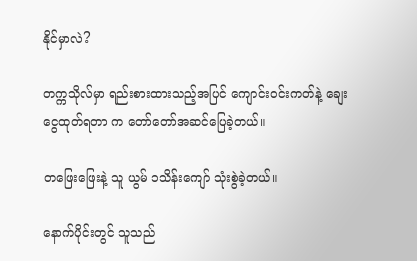နိုင်မှာလဲ?

တက္ကသိုလ်မှာ ရည်းစားထားသည့်အပြင် ကျောင်းဝင်းကတ်နဲ့ ချေးငွေထုတ်ရတာ က တော်တော်အဆင်ပြေခဲ့တယ်။

တဖြေးဖြေးနဲ့ သူ ယွမ် ၁သိန်းကျော် သုံးစွဲခဲ့တယ်။

နောက်ပိုင်းတွင် သူသည်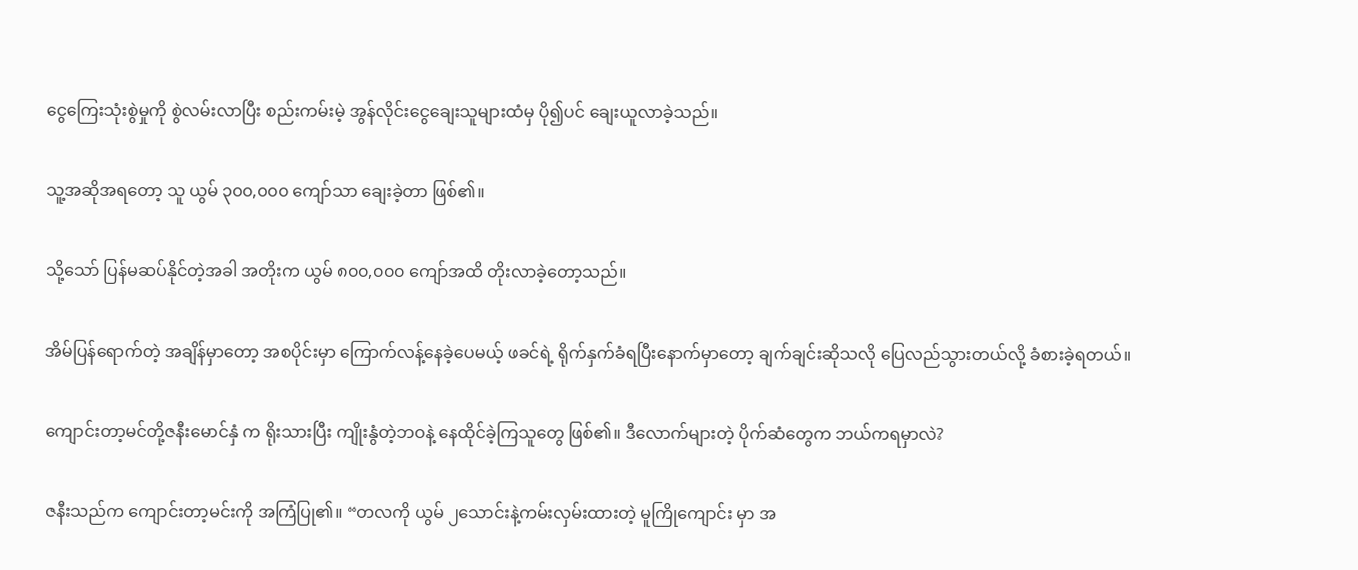ငွေကြေးသုံးစွဲမှုကို စွဲလမ်းလာပြီး စည်းကမ်းမဲ့ အွန်လိုင်းငွေချေးသူများထံမှ ပို၍ပင် ချေးယူလာခဲ့သည်။

သူ့အဆိုအရတော့ သူ ယွမ် ၃၀၀,၀၀၀ ကျော်သာ ချေးခဲ့တာ ဖြစ်၏။

သို့သော် ပြန်မဆပ်နိုင်တဲ့အခါ အတိုးက ယွမ် ၈၀၀,၀၀၀ ကျော်အထိ တိုးလာခဲ့တော့သည်။

အိမ်ပြန်ရောက်တဲ့ အချိန်မှာတော့ အစပိုင်းမှာ ကြောက်လန့်နေခဲ့ပေမယ့် ဖခင်ရဲ့ ရိုက်နှက်ခံရပြီးနောက်မှာတော့ ချက်ချင်းဆိုသလို ပြေလည်သွားတယ်လို့ ခံစားခဲ့ရတယ်။

ကျောင်းတာ့မင်တို့ဇနီးမောင်နှံ က ရိုးသားပြီး ကျိုးနွံတဲ့ဘဝနဲ့ နေထိုင်ခဲ့ကြသူတွေ ဖြစ်၏။ ဒီလောက်များတဲ့ ပိုက်ဆံတွေက ဘယ်ကရမှာလဲ?

ဇနီးသည်က ကျောင်းတာ့မင်းကို အကြံပြု၏။ “တလကို ယွမ် ၂သောင်းနဲ့ကမ်းလှမ်းထားတဲ့ မူကြိုကျောင်း မှာ အ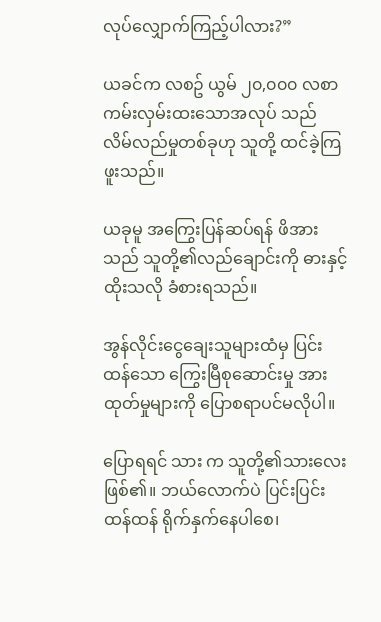လုပ်လျှောက်ကြည့်ပါလား?”

ယခင်က လစဥ် ယွမ် ၂၀,၀၀၀ လစာကမ်းလှမ်းထးသောအလုပ် သည် လိမ်လည်မှုတစ်ခုဟု သူတို့ ထင်ခဲ့ကြဖူးသည်။

ယခုမူ အကြွေးပြန်ဆပ်ရန် ဖိအားသည် သူတို့၏လည်ချောင်းကို ဓားနှင့်ထိုးသလို ခံစားရသည်။

အွန်လိုင်းငွေချေးသူများထံမှ ပြင်းထန်သော ကြွေးမြီစုဆောင်းမှု အားထုတ်မှုများကို ပြောစရာပင်မလိုပါ။

ပြောရရင် သား က သူတို့၏သားလေး ဖြစ်၏။ ဘယ်လောက်ပဲ ပြင်းပြင်းထန်ထန် ရိုက်နှက်နေပါစေ၊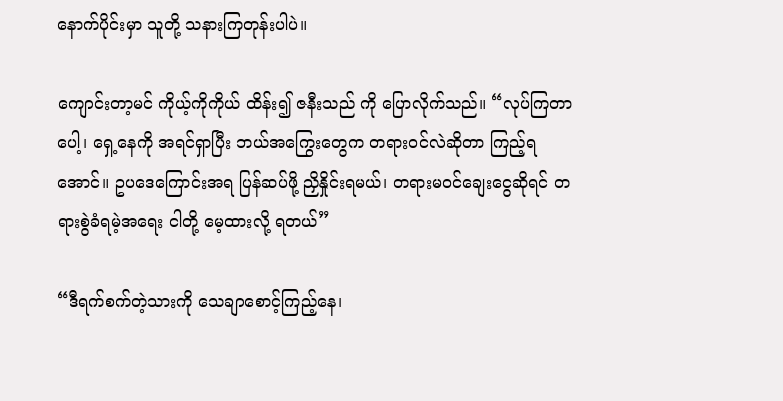နောက်ပိုင်းမှာ သူတို့ သနားကြတုန်းပါပဲ။

ကျောင်းတာ့မင် ကိုယ့်ကိုကိုယ် ထိန်း၍ ဇနီးသည် ကို ပြောလိုက်သည်။ “လုပ်ကြတာပေါ့၊ ရှေ့နေကို အရင်ရှာပြီး ဘယ်အကြွေးတွေက တရားဝင်လဲဆိုတာ ကြည့်ရအောင်။ ဥပဒေကြောင်းအရ ပြန်ဆပ်ဖို့ ညှိနှိုင်းရမယ်၊ တရားမဝင်ချေးငွေဆိုရင် တရားစွဲခံရမဲ့အရေး ငါတို့ မေ့ထားလို့ ရတယ်”

“ဒီရက်စက်တဲ့သားကို သေချာစောင့်ကြည့်နေ၊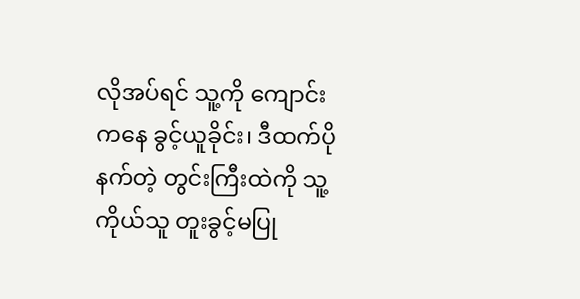လိုအပ်ရင် သူ့ကို ကျောင်းကနေ ခွင့်ယူခိုင်း၊ ဒီထက်ပိုနက်တဲ့ တွင်းကြီးထဲကို သူ့ကိုယ်သူ တူးခွင့်မပြု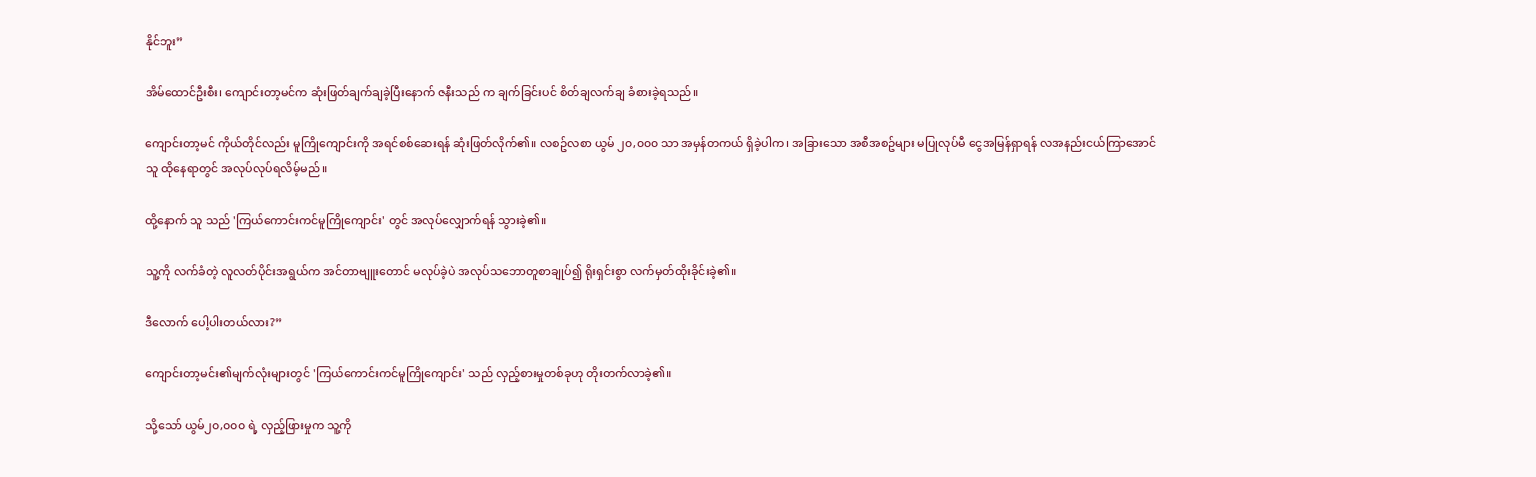နိုင်ဘူး”

အိမ်ထောင်ဦးစီး၊ ကျောင်းတာ့မင်က ဆုံးဖြတ်ချက်ချခဲ့ပြီးနောက် ဇနီးသည် က ချက်ခြင်းပင် စိတ်ချလက်ချ ခံစားခဲ့ရသည်။

ကျောင်းတာ့မင် ကိုယ်တိုင်လည်း မူကြိုကျောင်းကို အရင်စစ်ဆေးရန် ဆုံးဖြတ်လိုက်၏။ လစဥ်လစာ ယွမ် ၂၀,၀၀၀ သာ အမှန်တကယ် ရှိခဲ့ပါက၊ အခြားသော အစီအစဥ်များ မပြုလုပ်မီ ငွေအမြန်ရှာရန် လအနည်းငယ်ကြာအောင် သူ ထိုနေရာတွင် အလုပ်လုပ်ရလိမ့်မည်။

ထို့နောက် သူ သည် 'ကြယ်ကောင်းကင်မူကြိုကျောင်း' တွင် အလုပ်လျှောက်ရန် သွားခဲ့၏။

သူ့ကို လက်ခံတဲ့ လူလတ်ပိုင်းအရွယ်က အင်တာဗျူးတောင် မလုပ်ခဲ့ပဲ အလုပ်သဘောတူစာချုပ်၍ ရိုးရှင်းစွာ လက်မှတ်ထိုးခိုင်းခဲ့၏။

ဒီလောက် ပေါ့ပါးတယ်လား?”

ကျောင်းတာ့မင်း၏မျက်လုံးများတွင် 'ကြယ်ကောင်းကင်မူကြိုကျောင်း' သည် လှည့်စားမှုတစ်ခုဟု တိုးတက်လာခဲ့၏။

သို့သော် ယွမ်၂၀,၀၀၀ ရဲ့ လှည့်ဖြားမှုက သူ့ကို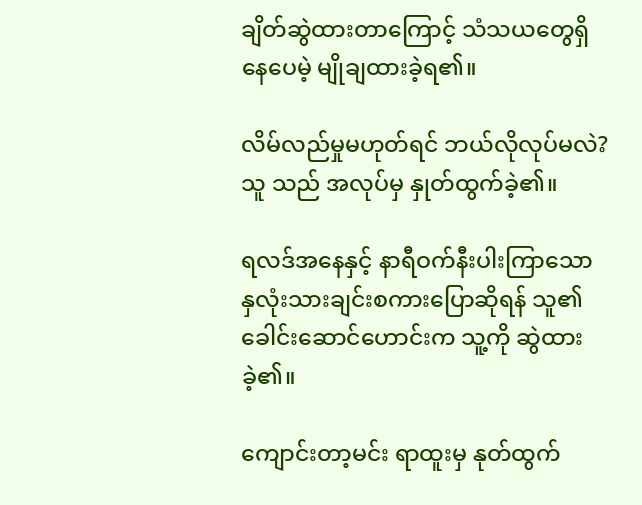ချိတ်ဆွဲထားတာကြောင့် သံသယတွေရှိနေပေမဲ့ မျိုချထားခဲ့ရ၏။

လိမ်လည်မှုမဟုတ်ရင် ဘယ်လိုလုပ်မလဲ? သူ သည် အလုပ်မှ နှုတ်ထွက်ခဲ့၏။

ရလဒ်အနေနှင့် နာရီဝက်နီးပါးကြာသော နှလုံးသားချင်းစကားပြောဆိုရန် သူ၏ခေါင်းဆောင်ဟောင်းက သူ့ကို ဆွဲထားခဲ့၏။

ကျောင်းတာ့မင်း ရာထူးမှ နုတ်ထွက်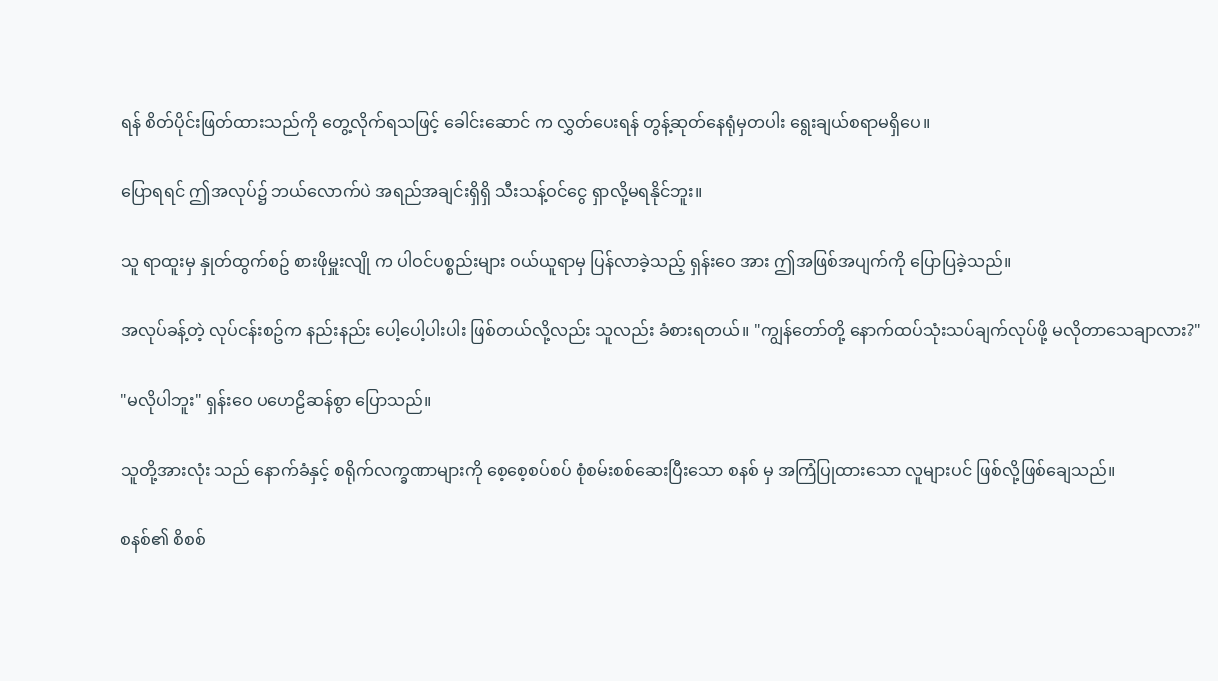ရန် စိတ်ပိုင်းဖြတ်ထားသည်ကို တွေ့လိုက်ရသဖြင့် ခေါင်းဆောင် က လွှတ်ပေးရန် တွန့်ဆုတ်နေရုံမှတပါး ရွေးချယ်စရာမရှိပေ။

ပြောရရင် ဤအလုပ်၌ ဘယ်လောက်ပဲ အရည်အချင်းရှိရှိ သီးသန့်ဝင်ငွေ ရှာလို့မရနိုင်ဘူး။

သူ ရာထူးမှ နှုတ်ထွက်စဥ် စားဖိုမှူးလျို က ပါဝင်ပစ္စည်းများ ဝယ်ယူရာမှ ပြန်လာခဲ့သည့် ရှန်းဝေ အား ဤအဖြစ်အပျက်ကို ပြောပြခဲ့သည်။

အလုပ်ခန့်တဲ့ လုပ်ငန်းစဥ်က နည်းနည်း ပေါ့ပေါ့ပါးပါး ဖြစ်တယ်လို့လည်း သူလည်း ခံစားရတယ်။ "ကျွန်တော်တို့ နောက်ထပ်သုံးသပ်ချက်လုပ်ဖို့ မလိုတာသေချာလား?"

"မလိုပါဘူး" ရှန်းဝေ ပဟေဠိဆန်စွာ ပြောသည်။

သူတို့အားလုံး သည် နောက်ခံနှင့် စရိုက်လက္ခဏာများကို စေ့စေ့စပ်စပ် စုံစမ်းစစ်ဆေးပြီးသော စနစ် မှ အကြံပြုထားသော လူများပင် ဖြစ်လို့ဖြစ်ချေသည်။

စနစ်၏ စိစစ်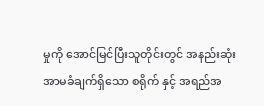မှုကို အောင်မြင်ပြီးသူတိုင်းတွင် အနည်းဆုံး အာမခံချက်ရှိသော စရိုက် နှင့် အရည်အ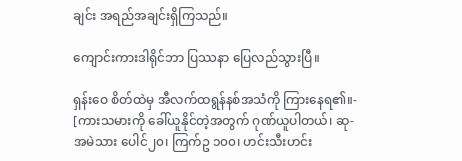ချင်း အရည်အချင်းရှိကြသည်။

ကျောင်းကားဒါရိုင်ဘာ ပြဿနာ ပြေလည်သွားပြီ။

ရှန်းဝေ စိတ်ထဲမှ အီလက်ထရွန်နစ်အသံကို ကြားနေရ၏။- [ကားသမားကို ခေါ်ယူနိုင်တဲ့အတွက် ဂုဏ်ယူပါတယ်၊ ဆု- အမဲသား ပေါင်၂၀၊ ကြက်ဥ ၁၀၀၊ ဟင်းသီးဟင်း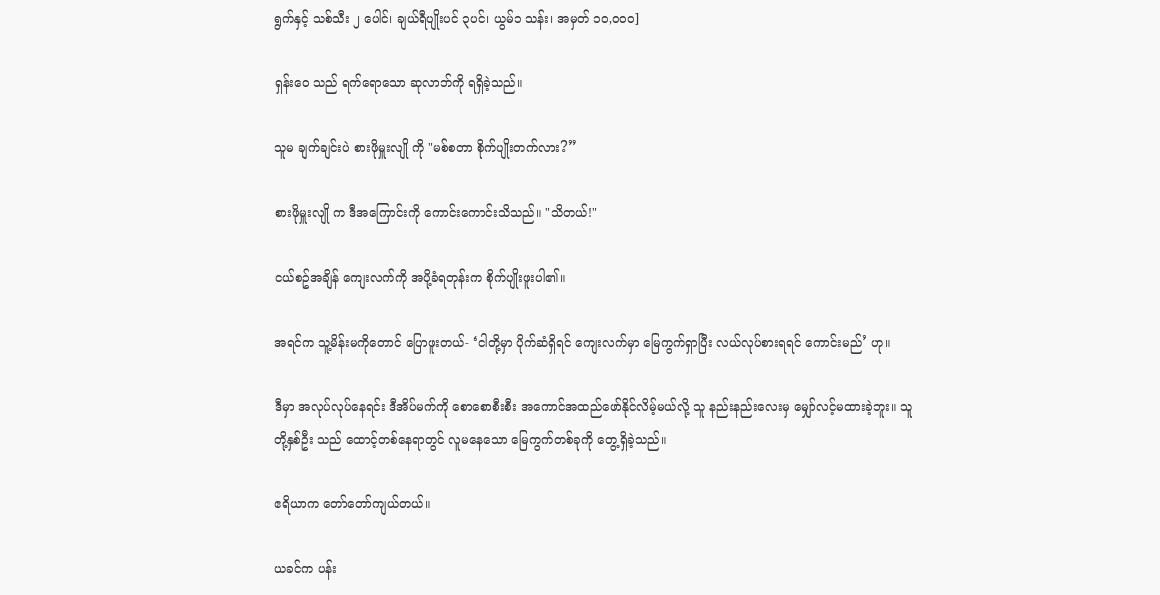ရွက်နှင့် သစ်သီး ၂ ပေါင်၊ ချယ်ရီပျိုးပင် ၃ပင်၊ ယွမ်၁ သန်း၊ အမှတ် ၁၀,၀၀၀]

ရှန်းဝေ သည် ရက်ရောသော ဆုလာဘ်ကို ရရှိခဲ့သည်။

သူမ ချက်ချင်းပဲ စားဖိုမှူးလျို ကို "မစ်စတာ စိုက်ပျိုးတက်လား?”

စားဖိုမှူးလျို က ဒီအကြောင်းကို ကောင်းကောင်းသိသည်။ "သိတယ်!"

ငယ်စဥ်အချိန် ကျေးလက်ကို အပို့ခံရတုန်းက စိုက်ပျိုးဖူးပါ၏။

အရင်က သူ့မိန်းမကိုတောင် ပြောဖူးတယ်- ‘ငါတို့မှာ ပိုက်ဆံရှိရင် ကျေးလက်မှာ မြေကွက်ရှာပြီး လယ်လုပ်စားရရင် ကောင်းမည်’ ဟု။

ဒီမှာ အလုပ်လုပ်နေရင်း ဒီအိပ်မက်ကို စောစောစီးစီး အကောင်အထည်ဖော်နိုင်လိမ့်မယ်လို့ သူ နည်းနည်းလေးမှ မျှော်လင့်မထားခဲ့ဘူး။ သူတို့နှစ်ဦး သည် ထောင့်တစ်နေရာတွင် လူမနေသော မြေကွက်တစ်ခုကို တွေ့ရှိခဲ့သည်။

ဧရိယာက တော်တော်ကျယ်တယ်။

ယခင်က ပန်း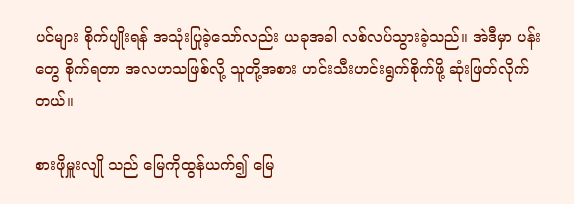ပင်များ စိုက်ပျိုးရန် အသုံးပြုခဲ့သော်လည်း ယခုအခါ လစ်လပ်သွားခဲ့သည်။ အဲဒီမှာ ပန်းတွေ စိုက်ရတာ အလဟသဖြစ်လို့ သူတို့အစား ဟင်းသီးဟင်းရွက်စိုက်ဖို့ ဆုံးဖြတ်လိုက်တယ်။

စားဖိုမှူးလျို သည် မြေကိုထွန်ယက်၍ မြေ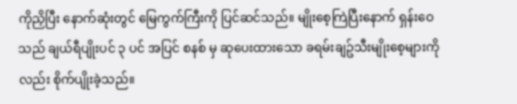ကိုညှိပြီး နောက်ဆုံးတွင် မြေကွက်ကြီးကို ပြင်ဆင်သည်။ မျိုးစေ့ကြဲပြီးနောက် ရှန်းဝေ သည် ချယ်ရီပျိုးပင် ၃ ပင် အပြင် စနစ် မှ ဆုပေးထားသော ခရမ်းချဥ်သီးမျိုးစေ့များကိုလည်း စိုက်ပျိုးခဲ့သည်။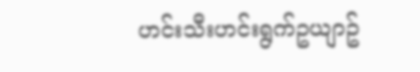ဟင်းသီးဟင်းရွက်ဥယျာဥ်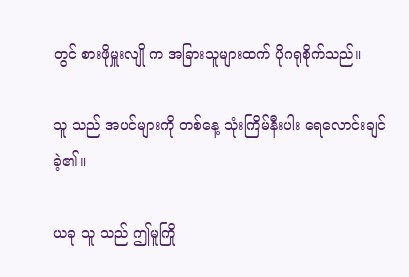တွင် စားဖိုမှူးလျို က အခြားသူများထက် ပိုဂရုစိုက်သည်။

သူ သည် အပင်များကို တစ်နေ့ သုံးကြိမ်နီးပါး ရေလောင်းချင်ခဲ့၏။

ယခု သူ သည် ဤမူကြို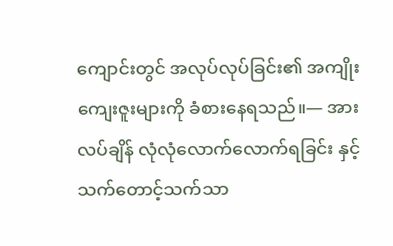ကျောင်းတွင် အလုပ်လုပ်ခြင်း၏ အကျိုးကျေးဇူးများကို ခံစားနေရသည်။— အားလပ်ချိန် လုံလုံလောက်လောက်ရခြင်း နှင့် သက်တောင့်သက်သာ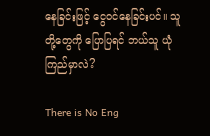နေခြင်းဖြင့် ငွေဝင်နေခြင်းပင်။ သူတို့တွေကို ပြောပြရင် ဘယ်သူ ယုံကြည်မှာလဲ?

There is No Eng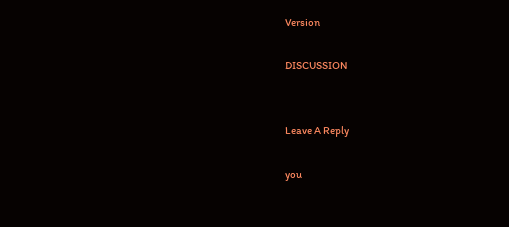Version

DISCUSSION


Leave A Reply

you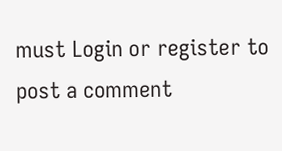must Login or register to post a comment